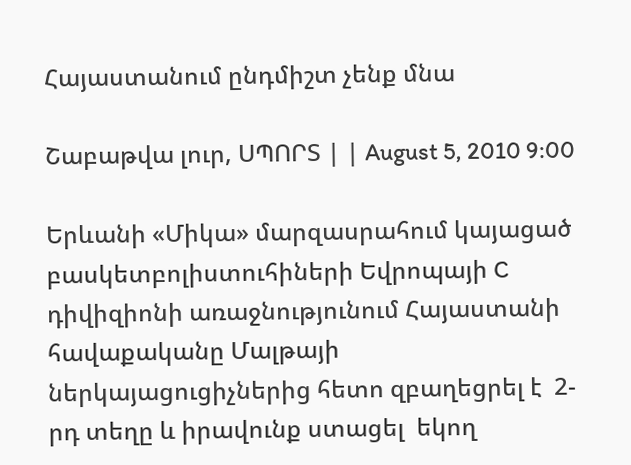Հայաստանում ընդմիշտ չենք մնա

Շաբաթվա լուր, ՍՊՈՐՏ | | August 5, 2010 9:00

Երևանի «Միկա» մարզասրահում կայացած բասկետբոլիստուհիների Եվրոպայի C դիվիզիոնի առաջնությունում Հայաստանի հավաքականը Մալթայի ներկայացուցիչներից հետո զբաղեցրել է  2-րդ տեղը և իրավունք ստացել  եկող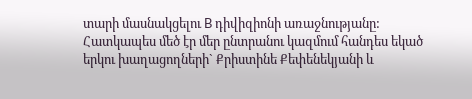տարի մասնակցելու B դիվիզիոնի առաջնությանը: Հատկապես մեծ էր մեր ընտրանու կազմում հանդես եկած երկու խաղացողների` Քրիստինե Քեփենեկյանի և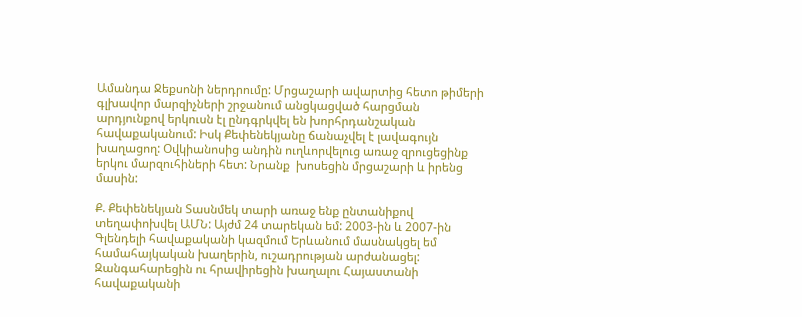Ամանդա Ջեքսոնի ներդրումը: Մրցաշարի ավարտից հետո թիմերի գլխավոր մարզիչների շրջանում անցկացված հարցման արդյունքով երկուսն էլ ընդգրկվել են խորհրդանշական հավաքականում: Իսկ Քեփենեկյանը ճանաչվել է լավագույն խաղացող: Օվկիանոսից անդին ուղևորվելուց առաջ զրուցեցինք երկու մարզուհիների հետ: Նրանք  խոսեցին մրցաշարի և իրենց մասին:

Ք. Քեփենեկյան Տասնմեկ տարի առաջ ենք ընտանիքով տեղափոխվել ԱՄՆ: Այժմ 24 տարեկան եմ: 2003-ին և 2007-ին Գլենդելի հավաքականի կազմում Երևանում մասնակցել եմ համահայկական խաղերին, ուշադրության արժանացել: Զանգահարեցին ու հրավիրեցին խաղալու Հայաստանի հավաքականի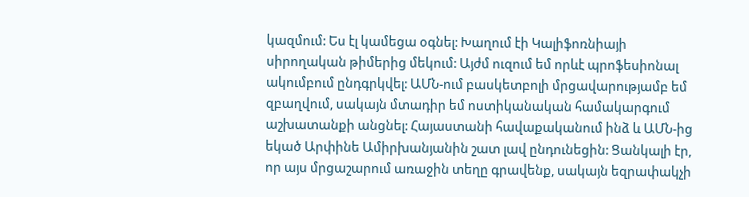կազմում: Ես էլ կամեցա օգնել: Խաղում էի Կալիֆոռնիայի սիրողական թիմերից մեկում: Այժմ ուզում եմ որևէ պրոֆեսիոնալ ակումբում ընդգրկվել: ԱՄՆ-ում բասկետբոլի մրցավարությամբ եմ զբաղվում, սակայն մտադիր եմ ոստիկանական համակարգում աշխատանքի անցնել: Հայաստանի հավաքականում ինձ և ԱՄՆ-ից եկած Արփինե Ամիրխանյանին շատ լավ ընդունեցին: Ցանկալի էր, որ այս մրցաշարում առաջին տեղը գրավենք, սակայն եզրափակչի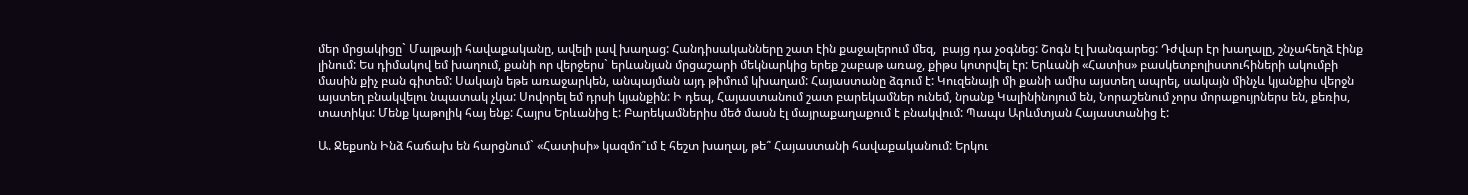մեր մրցակիցը` Մալթայի հավաքականը, ավելի լավ խաղաց: Հանդիսականները շատ էին քաջալերում մեզ,  բայց դա չօգնեց: Շոգն էլ խանգարեց: Դժվար էր խաղալը, շնչահեղձ էինք լինում: Ես դիմակով եմ խաղում, քանի որ վերջերս` երևանյան մրցաշարի մեկնարկից երեք շաբաթ առաջ, քիթս կոտրվել էր: Երևանի «Հատիս» բասկետբոլիստուհիների ակումբի մասին քիչ բան գիտեմ: Սակայն եթե առաջարկեն, անպայման այդ թիմում կխաղամ: Հայաստանը ձգում է: Կուզենայի մի քանի ամիս այստեղ ապրել, սակայն մինչև կյանքիս վերջն այստեղ բնակվելու նպատակ չկա: Սովորել եմ դրսի կյանքին: Ի դեպ, Հայաստանում շատ բարեկամներ ունեմ, նրանք Կալինինոյում են, Նորաշենում չորս մորաքույրներս են, քեռիս, տատիկս: Մենք կաթոլիկ հայ ենք: Հայրս Երևանից է: Բարեկամներիս մեծ մասն էլ մայրաքաղաքում է բնակվում: Պապս Արևմտյան Հայաստանից է:

Ա. Ջեքսոն Ինձ հաճախ են հարցնում` «Հատիսի» կազմո՞ւմ է հեշտ խաղալ, թե՞ Հայաստանի հավաքականում: Երկու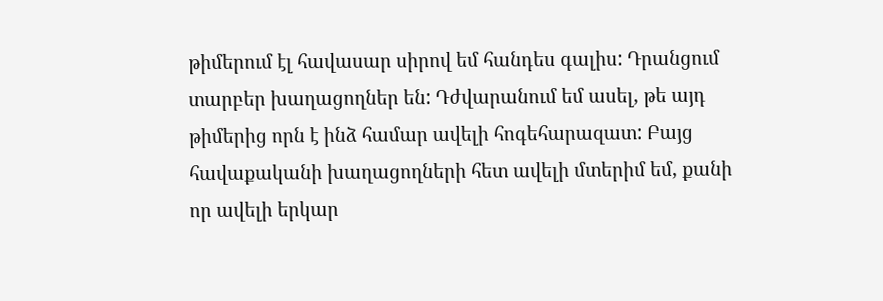թիմերում էլ հավասար սիրով եմ հանդես գալիս: Դրանցում տարբեր խաղացողներ են: Դժվարանում եմ ասել, թե այդ թիմերից որն է ինձ համար ավելի հոգեհարազատ: Բայց հավաքականի խաղացողների հետ ավելի մտերիմ եմ, քանի որ ավելի երկար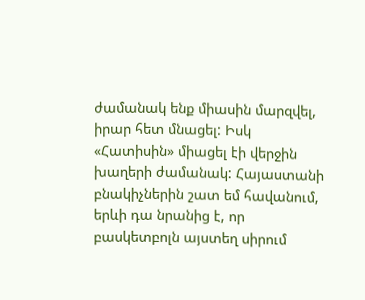ժամանակ ենք միասին մարզվել, իրար հետ մնացել: Իսկ «Հատիսին» միացել էի վերջին խաղերի ժամանակ: Հայաստանի բնակիչներին շատ եմ հավանում, երևի դա նրանից է, որ բասկետբոլն այստեղ սիրում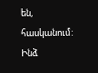են, հասկանում: Ինձ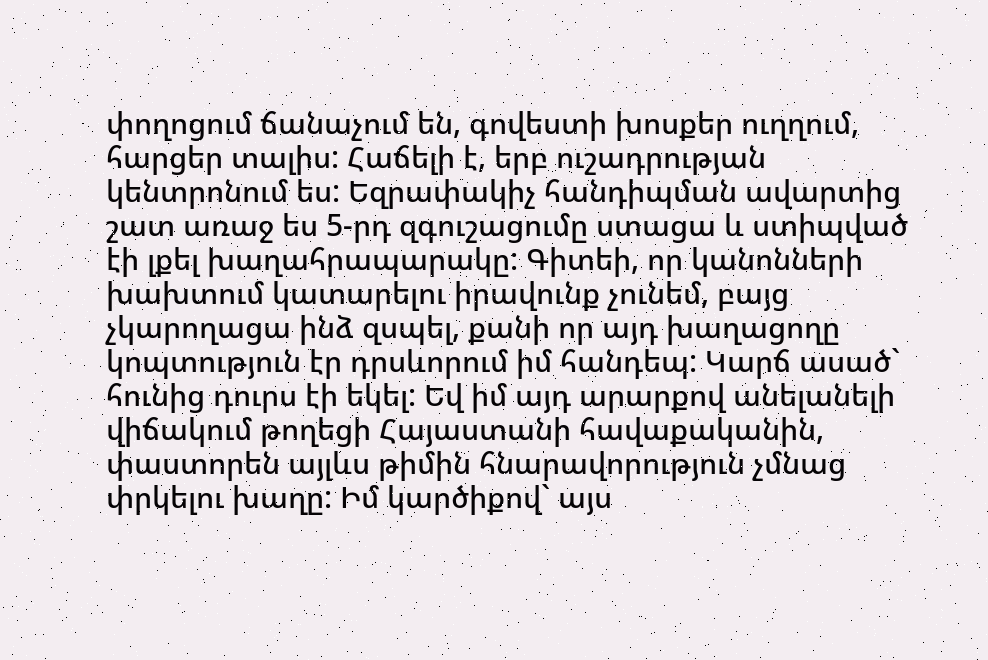փողոցում ճանաչում են, գովեստի խոսքեր ուղղում, հարցեր տալիս: Հաճելի է, երբ ուշադրության կենտրոնում ես: Եզրափակիչ հանդիպման ավարտից շատ առաջ ես 5-րդ զգուշացումը ստացա և ստիպված էի լքել խաղահրապարակը: Գիտեի, որ կանոնների խախտում կատարելու իրավունք չունեմ, բայց  չկարողացա ինձ զսպել, քանի որ այդ խաղացողը կոպտություն էր դրսևորում իմ հանդեպ: Կարճ ասած` հունից դուրս էի եկել: Եվ իմ այդ արարքով անելանելի վիճակում թողեցի Հայաստանի հավաքականին, փաստորեն այլևս թիմին հնարավորություն չմնաց փրկելու խաղը: Իմ կարծիքով` այս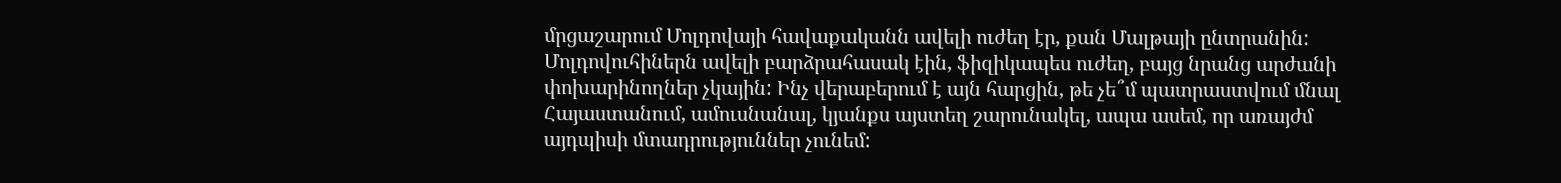մրցաշարում Մոլդովայի հավաքականն ավելի ուժեղ էր, քան Մալթայի ընտրանին: Մոլդովուհիներն ավելի բարձրահասակ էին, ֆիզիկապես ուժեղ, բայց նրանց արժանի փոխարինողներ չկային: Ինչ վերաբերում է այն հարցին, թե չե՞մ պատրաստվում մնալ Հայաստանում, ամուսնանալ, կյանքս այստեղ շարունակել, ապա ասեմ, որ առայժմ այդպիսի մտադրություններ չունեմ: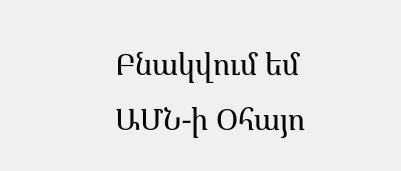Բնակվում եմ ԱՄՆ-ի Օհայո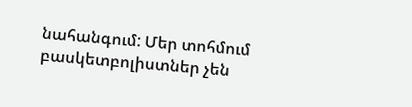նահանգում: Մեր տոհմում բասկետբոլիստներ չեն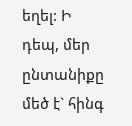եղել: Ի դեպ, մեր ընտանիքը մեծ է` հինգ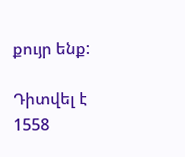քույր ենք:

Դիտվել է 1558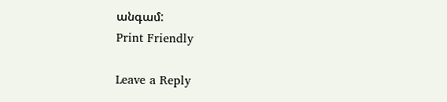անգամ:
Print Friendly

Leave a Reply